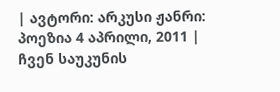| ავტორი: არკუსი ჟანრი: პოეზია 4 აპრილი, 2011 |
ჩვენ საუკუნის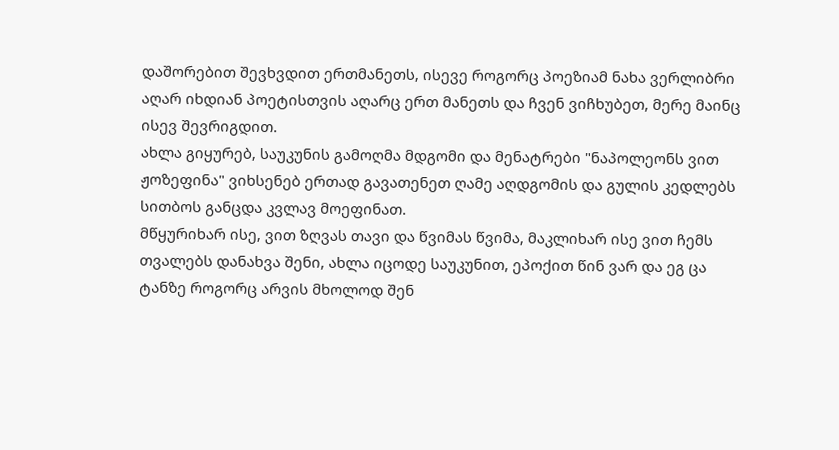დაშორებით შევხვდით ერთმანეთს, ისევე როგორც პოეზიამ ნახა ვერლიბრი აღარ იხდიან პოეტისთვის აღარც ერთ მანეთს და ჩვენ ვიჩხუბეთ, მერე მაინც ისევ შევრიგდით.
ახლა გიყურებ, საუკუნის გამოღმა მდგომი და მენატრები "ნაპოლეონს ვით ჟოზეფინა" ვიხსენებ ერთად გავათენეთ ღამე აღდგომის და გულის კედლებს სითბოს განცდა კვლავ მოეფინათ.
მწყურიხარ ისე, ვით ზღვას თავი და წვიმას წვიმა, მაკლიხარ ისე ვით ჩემს თვალებს დანახვა შენი, ახლა იცოდე საუკუნით, ეპოქით წინ ვარ და ეგ ცა ტანზე როგორც არვის მხოლოდ შენ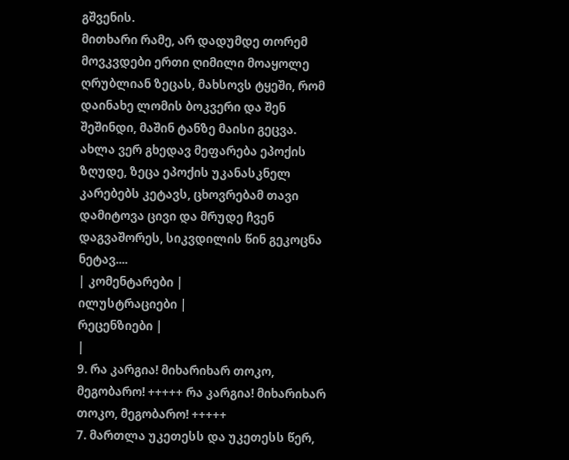გშვენის.
მითხარი რამე, არ დადუმდე თორემ მოვკვდები ერთი ღიმილი მოაყოლე ღრუბლიან ზეცას, მახსოვს ტყეში, რომ დაინახე ლომის ბოკვერი და შენ შეშინდი, მაშინ ტანზე მაისი გეცვა.
ახლა ვერ გხედავ მეფარება ეპოქის ზღუდე, ზეცა ეპოქის უკანასკნელ კარებებს კეტავს, ცხოვრებამ თავი დამიტოვა ცივი და მრუდე ჩვენ დაგვაშორეს, სიკვდილის წინ გეკოცნა ნეტავ....
| კომენტარები |
ილუსტრაციები |
რეცენზიები |
|
9. რა კარგია! მიხარიხარ თოკო, მეგობარო! +++++ რა კარგია! მიხარიხარ თოკო, მეგობარო! +++++
7. მართლა უკეთესს და უკეთესს წერ,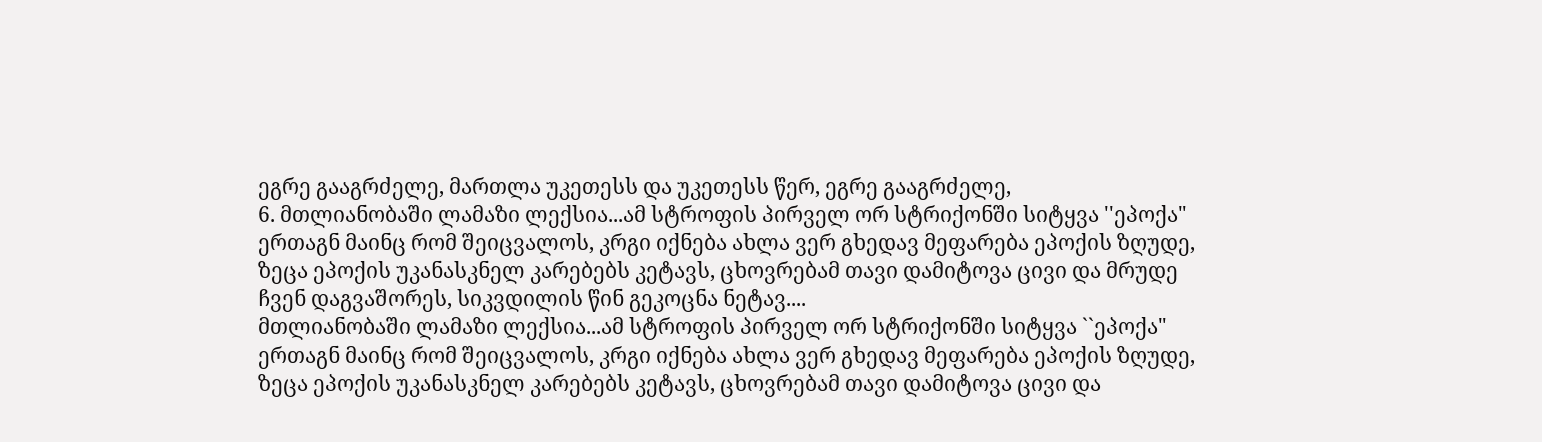ეგრე გააგრძელე, მართლა უკეთესს და უკეთესს წერ, ეგრე გააგრძელე,
6. მთლიანობაში ლამაზი ლექსია...ამ სტროფის პირველ ორ სტრიქონში სიტყვა ''ეპოქა" ერთაგნ მაინც რომ შეიცვალოს, კრგი იქნება ახლა ვერ გხედავ მეფარება ეპოქის ზღუდე, ზეცა ეპოქის უკანასკნელ კარებებს კეტავს, ცხოვრებამ თავი დამიტოვა ცივი და მრუდე ჩვენ დაგვაშორეს, სიკვდილის წინ გეკოცნა ნეტავ....
მთლიანობაში ლამაზი ლექსია...ამ სტროფის პირველ ორ სტრიქონში სიტყვა ``ეპოქა" ერთაგნ მაინც რომ შეიცვალოს, კრგი იქნება ახლა ვერ გხედავ მეფარება ეპოქის ზღუდე, ზეცა ეპოქის უკანასკნელ კარებებს კეტავს, ცხოვრებამ თავი დამიტოვა ცივი და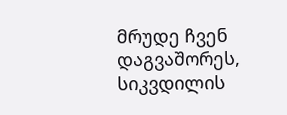მრუდე ჩვენ დაგვაშორეს, სიკვდილის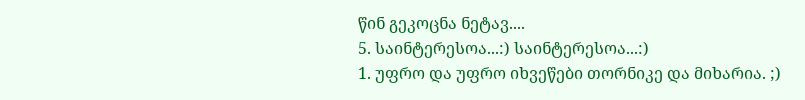წინ გეკოცნა ნეტავ....
5. საინტერესოა...:) საინტერესოა...:)
1. უფრო და უფრო იხვეწები თორნიკე და მიხარია. ;)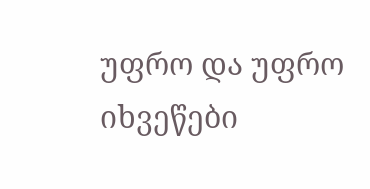უფრო და უფრო იხვეწები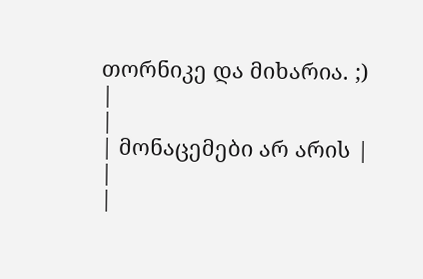თორნიკე და მიხარია. ;)
|
|
| მონაცემები არ არის |
|
|